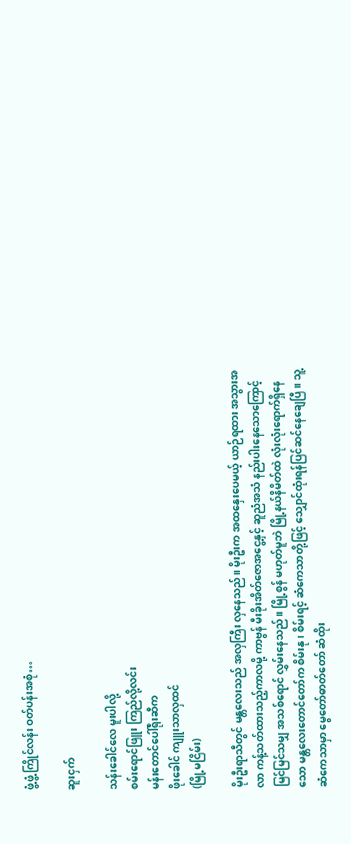ဖွံ့ဖွံ့ကြိုင်လန်း ဝတ်ပန်းအစုံ…

ဆူးငှက်

သန်းခေါင်လေ မူးပါလို့
စမ်းရောင်ဖြူး ကြည်လို့လင်း
မန်းတောင်ပေါ်ရိုးဆီက
ဖိုးခေါင် ကျူးသာလှထင်
(မြို့မငြိမ်း)

မိုးဦးရာသီတွင် မန္တလေးသည် အလှကြီး လှနေသည်။ မိုးဦးက အထနှေးပေမယ့် ယာဉ်ရထား အသွားအလာ ကန့်သတ်ထားသည့်ကာလမို့ ကာဗွန် မီးခိုးအိတ်ဇောအငွေ့နှင့် ဆူညံအသံ နည်းပါးနေသောကြောင့် မြင်မြင်သမျှ အသစ်ရောင် လွှမ်းနေသည်။ မြို့စွန် မဟုတ်မူဘဲ မြို့နယ်နိမိတ်ထဲ လုံးလုံးရောက်ရှိနေသော မန္တလေးတောင်တော်က စိမ်းနု၊ စိမ်းရင့် ဆံကေသာတို့ဖြင့် သျှောင်ထုံးရန်ပြင်ဆင်နေချေပြီ။ သူ့ဆံကေသာမှာ မွေတော်ဓာတ်တော် ဆံထိုး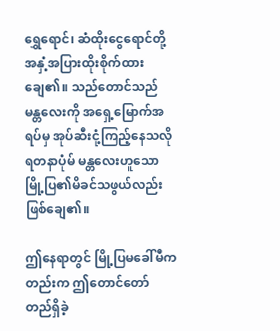ရွှေရောင်၊ ဆံထိုးငွေရောင်တို့ အနှံ့အပြားထိုးစိုက်ထားချေ၏။ သည်တောင်သည် မန္တလေးကို အရှေ့မြောက်အရပ်မှ အုပ်ဆီးငုံ့ကြည့်နေသလို ရတနာပုံမ် မန္တလေးဟူသော မြို့ပြ၏မိခင်သဖွယ်လည်းဖြစ်ချေ၏။

ဤနေရာတွင် မြို့ပြမခေါ်မီကတည်းက ဤတောင်တော် တည်ရှိခဲ့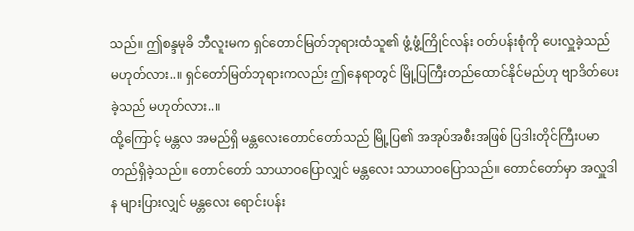သည်။ ဤစန္ဒမုခိ ဘီလူးမက ရှင်တောင်မြတ်ဘုရားထံသူ၏ ဖွံ့ဖွံ့ကြိုင်လန်း ဝတ်ပန်းစုံကို ပေးလှူခဲ့သည် မဟုတ်လား..။ ရှင်တော်မြတ်ဘုရားကလည်း ဤနေရာတွင် မြို့ပြကြီးတည်ထောင်နိုင်မည်ဟု ဗျာဒိတ်ပေးခဲ့သည် မဟုတ်လား..။
ထို့ကြောင့် မန္တလ အမည်ရှိ မန္တလေးတောင်တော်သည် မြို့ပြ၏ အအုပ်အစီးအဖြစ် ပြဒါးတိုင်ကြီးပမာ တည်ရှိခဲ့သည်။ တောင်တော် သာယာဝပြောလျှင် မန္တလေး သာယာဝပြောသည်။ တောင်တော်မှာ အလှူဒါန များပြားလျှင် မန္တလေး ရောင်းပန်း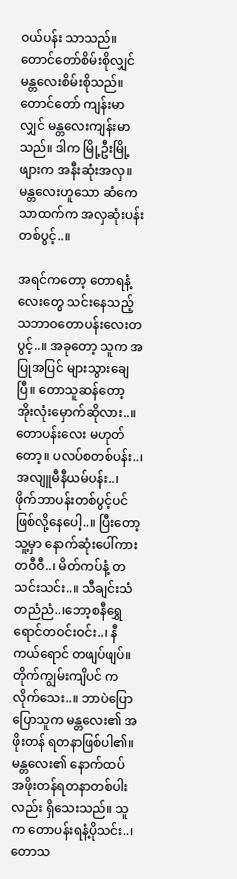ဝယ်ပန်း သာသည်။တောင်တော်စိမ်းစိုလျှင် မန္တလေးစိမ်းစိုသည်။ တောင်တော် ကျန်းမာလျှင် မန္တလေးကျန်းမာသည်။ ဒါက မြို့ဦးမြို့ဖျားက အနီးဆုံးအလှ။ မန္တလေးဟူသော ဆံကေသာထက်က အလှဆုံးပန်းတစ်ပွင့်..။

အရင်ကတော့ တောရနံ့လေးတွေ သင်းနေသည့် သဘာဝတောပန်းလေးတပွင့်..။ အခုတော့ သူက အပြုအပြင် များသွားချေပြီ။ တောသူဆန်တော့ အိုးလုံးမှောက်ဆိုလား..။ တောပန်းလေး မဟုတ်တော့။ ပလပ်စတစ်ပန်း..၊ အလျူမီနီယမ်ပန်း..၊ ဖိုက်ဘာပန်းတစ်ပွင့်ပင်ဖြစ်လို့နေပေါ့..။ ပြီးတော့ သူ့မှာ နောက်ဆုံးပေါ်ကား တဝီဝီ..၊ မိတ်ကပ်နံ့ တသင်းသင်း..။ သီချင်းသံတညံညံ..၊ဘော့စနီရွှေရောင်တဝင်းဝင်း..၊ နီကယ်ရောင် တဖျပ်ဖျပ်။ တိုက်ကျွမ်းကျိပင် ကလိုက်သေး..။ ဘာပဲပြောပြောသူက မန္တလေး၏ အဖိုးတန် ရတနာဖြစ်ပါ၏။ မန္တလေး၏ နောက်ထပ် အဖိုးတန်ရတနာတစ်ပါးလည်း ရှိသေးသည်။ သူက တောပန်းရနံ့ပိုသင်း..၊ တောသ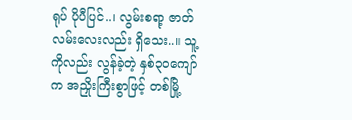ရုပ် ပိုပီပြင်..၊ လွမ်းစရာ့ ဇာတ်လမ်းလေးလည်း ရှိသေး..။ သူ့ကိုလည်း လွန်ခဲ့တဲ့ နှစ်၃၀ကျော်က အညှိုးကြီးစွာဖြင့် တစ်မြို့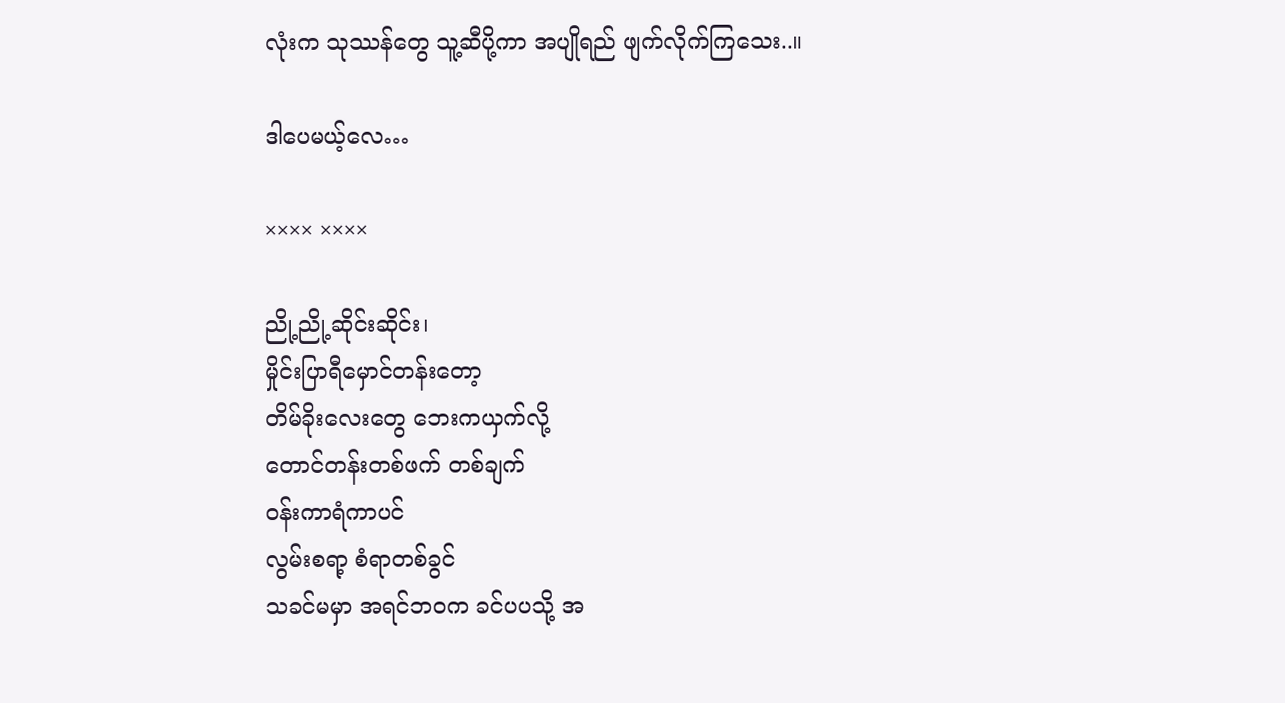လုံးက သုဿန်တွေ သူ့ဆီပို့ကာ အပျိုရည် ဖျက်လိုက်ကြသေး..။

ဒါပေမယ့်လေ…

×××× ××××

ညို့ညို့ဆိုင်းဆိုင်း၊
မှိုင်းပြာရီမှောင်တန်းတော့
တိမ်ခိုးလေးတွေ ဘေးကယှက်လို့
တောင်တန်းတစ်ဖက် တစ်ချက်
ဝန်းကာရံကာပင်
လွမ်းစရာ့ စံရာတစ်ခွင်
သခင်မမှာ အရင်ဘဝက ခင်ပပသို့ အ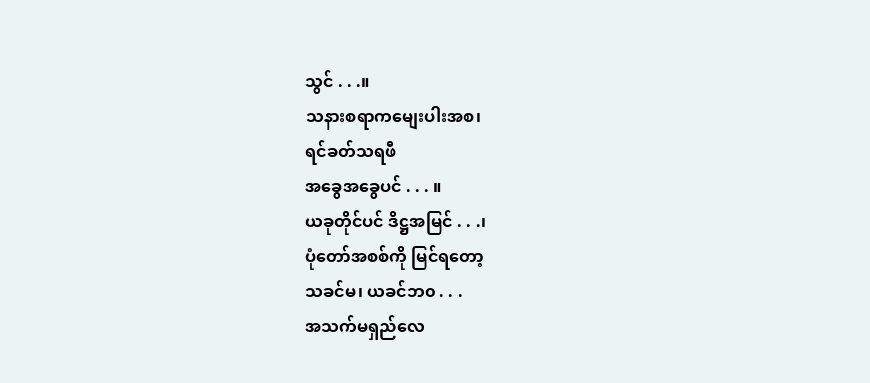သွင် . . .။
သနားစရာကမျေးပါးအစ၊
ရင်ခတ်သရဖီ
အခွေအခွေပင် . . . ။
ယခုတိုင်ပင် ဒိဋ္ဌအမြင် . . .၊
ပုံတော်အစစ်ကို မြင်ရတော့
သခင်မ၊ ယခင်ဘ၀ . . .
အသက်မရှည်လေ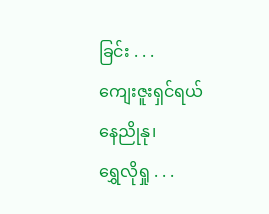ခြင်း . . .
ကျေးဇူးရှင်ရယ် နေညိုနု၊
ရွှေလိုရှု . . .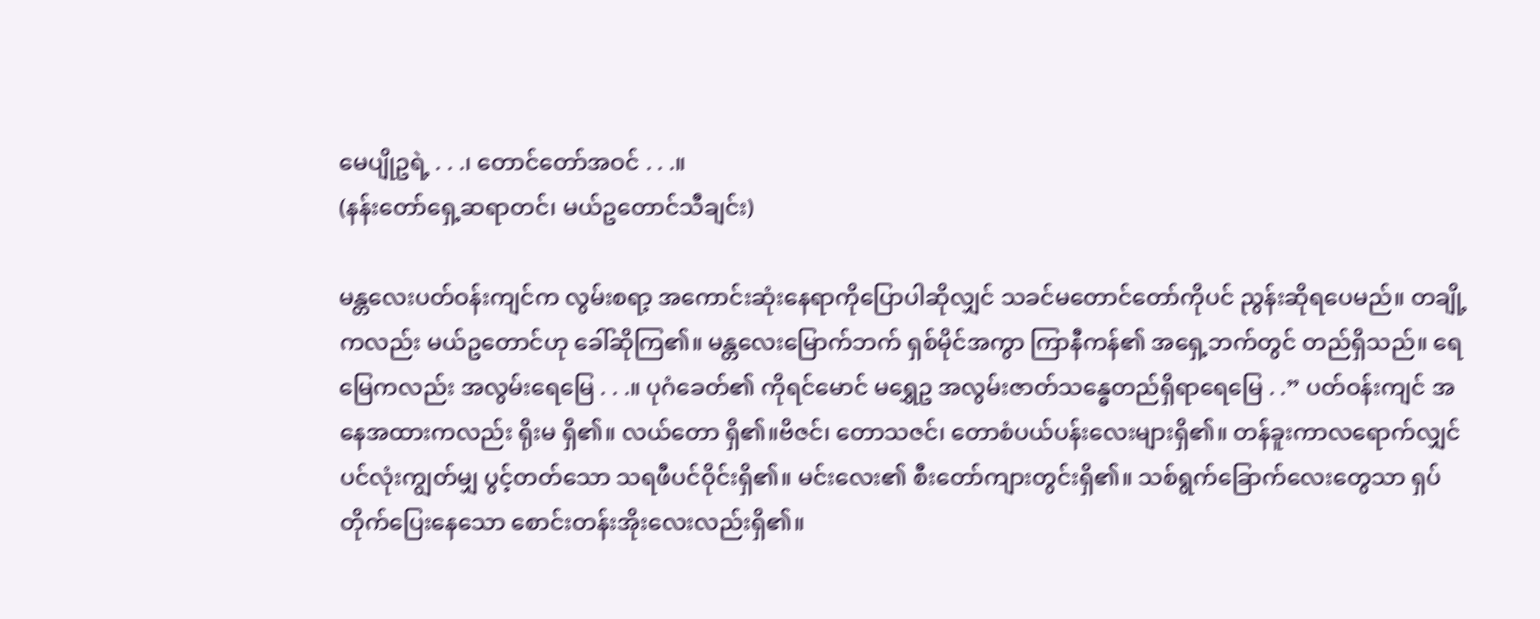မေပျိုဥရဲ့ . . .၊ တောင်တော်အဝင် . . .။
(နန်းတော်ရှေ့ဆရာတင်၊ မယ်ဥတောင်သီချင်း)

မန္တလေးပတ်ဝန်းကျင်က လွမ်းစရာ့ အကောင်းဆုံးနေရာကိုပြောပါဆိုလျှင် သခင်မတောင်တော်ကိုပင် ညွန်းဆိုရပေမည်။ တချို့ကလည်း မယ်ဥတောင်ဟု ခေါ်ဆိုကြ၏။ မန္တလေးမြောက်ဘက် ရှစ်မိုင်အကွာ ကြာနီကန်၏ အရှေ့ဘက်တွင် တည်ရှိသည်။ ရေမြေကလည်း အလွမ်းရေမြေ . . .။ ပုဂံခေတ်၏ ကိုရင်မောင် မရွှေဥ အလွမ်းဇာတ်သန္ဓေတည်ရှိရာရေမြေ . .” ပတ်ဝန်းကျင် အနေအထားကလည်း ရိုးမ ရှိ၏။ လယ်တော ရှိ၏။ဗိဇင်၊ တောသဇင်၊ တောစံပယ်ပန်းလေးများရှိ၏။ တန်ခူးကာလရောက်လျှင် ပင်လုံးကျွတ်မျှ ပွင့်တတ်သော သရဖီပင်ဝိုင်းရှိ၏။ မင်းလေး၏ စီးတော်ကျားတွင်းရှိ၏။ သစ်ရွက်ခြောက်လေးတွေသာ ရှပ်တိုက်ပြေးနေသော စောင်းတန်းအိုးလေးလည်းရှိ၏။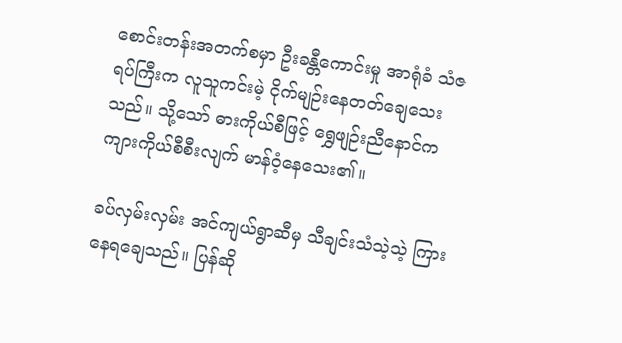စောင်းတန်းအတက်စမှာ ဦးခန္တီကောင်းမှု အာရုံခံ သံဇရပ်ကြီးက လူသူကင်းမဲ့ ငိုက်မျဉ်းနေတတ်ချေသေးသည်။ သို့သော် ဓားကိုယ်စီဖြင့် ရွှေဖျဉ်းညီနောင်က ကျားကိုယ်စီစီးလျက် မာန်ဝံ့နေသေး၏။

ခပ်လှမ်းလှမ်း အင်ကျယ်ရွာဆီမှ သီချင်းသံသဲ့သဲ့ ကြားနေရချေသည်။ ပြန်ဆို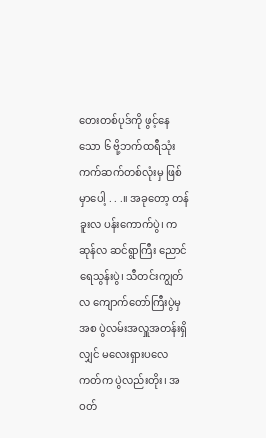တေးတစ်ပုဒ်ကို ဖွင့်နေသော ၆ ဗို့ဘက်ထရီသုံး ကက်ဆက်တစ်လုံးမှ ဖြစ်မှာပေါ့ . . .။ အခုတော့ တန်ခူးလ ပန်းကောက်ပွဲ၊ ကဆုန်လ ဆင်ရွာကြီး ညောင်ရေသွန်းပွဲ၊ သီတင်းကျွတ်လ ကျောက်တော်ကြီးပွဲမှ အစ ပွဲလမ်းအလှူအတန်းရှိလျှင် မလေးရှားပလေကတ်က ပွဲလည်းတိုး၊ အဝတ်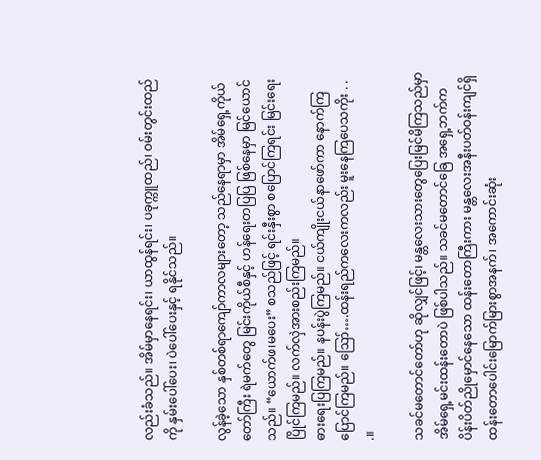လည်းခံသည်။ အိမ်မှာနေရင်း၊ ယာထွန်ရင်း၊ ပခုက္ကူထည်၊ ဝမ်းတွင်းထည်ကို နှမ်းပေါ်ပေး၊ ပဲပေါ်ပေးနှင့် ရနိုင်သည်။

လွန်ခဲ့သော နှစ်တစ်ရာကျော်ကာလများတော့ သည်နေရာမှာ အိမ်ရှေ့ကိုယ်တော်ကြီး ရဲမက်တွေ မြင်းကိုယ်စီနှင့် ဟန်ရေးတပြပြ ဖြစ်နေမှာ မြင်ယောင်သည်။ “ယောက်ဖ၊မပေး” စသည်ဖြင့် ရင်းနှီးစွာ စပြောင်ကြရင်း မြင်းရေးပြိုင်ကြမည်။ လက်လှဲအားစည်းကြမည်။
ဓားရေးပြကြမည်။ နပန်းပွဲကြမည်။ ငယ်ကျိုးငယ်နာဖော်ကာ နောက်ကြပြောင်ကြမည်။ ဪ….ထန်းရည်ကလေးကလည်း မူးနေကြပေသကိုး . . .။

သခင်မတောင်တော်ဟု ဆိုလျှင်ဖြင့်၊ မန္တလေးသားတွေပြေးမြင်မိကြသည်မှာ အိမ်ရှေ့မင်းထန်းတောပဲ ဖြစ်ပါသည်။ သခင်မတောင်ခြေ အရှေ့ဘက်က ပိန်းပိတ်ညိုမှောင်နေသော ထန်းတောကြီးကား မန္တလေးအနီးပတ်ဝန်းကျင်ရှိ ထန်းတောပေါင်းမြောက်မြားစွာအနက်၊ အကောင်းဆုံး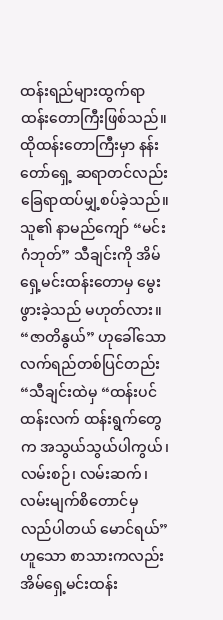ထန်းရည်များထွက်ရာ ထန်းတောကြီးဖြစ်သည်။ ထိုထန်းတောကြီးမှာ နန်းတော်ရှေ့ ဆရာတင်လည်း ခြေရာထပ်မျှ့စပ်ခဲ့သည်။ သူ၏ နာမည်ကျော် “မင်းဂံဘုတ်” သီချင်းကို အိမ်ရှေ့မင်းထန်းတောမှ မွေးဖွားခဲ့သည် မဟုတ်လား။
“ဇာတိနွယ်” ဟုခေါ်သော လက်ရည်တစ်ပြင်တည်း “သီချင်းထဲမှ “ထန်းပင် ထန်းလက် ထန်းရွက်တွေက အသွယ်သွယ်ပါကွယ်၊ လမ်းစဉ်၊ လမ်းဆက်၊ လမ်းမျက်စိတောင်မှ လည်ပါတယ် မောင်ရယ်” ဟူသော စာသားကလည်း အိမ်ရှေ့မင်းထန်း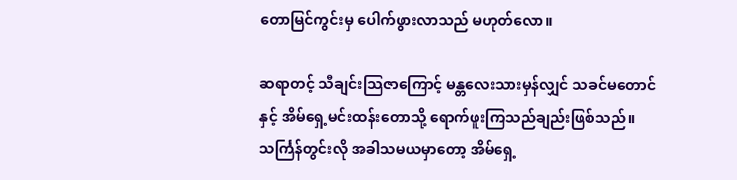တောမြင်ကွင်းမှ ပေါက်ဖွားလာသည် မဟုတ်လော။

ဆရာတင့် သီချင်းသြဇာကြောင့် မန္တလေးသားမှန်လျှင် သခင်မတောင်နှင့် အိမ်ရှေ့မင်းထန်းတောသို့ ရောက်ဖူးကြသည်ချည်းဖြစ်သည်။ သင်္ကြန်တွင်းလို အခါသမယမှာတော့ အိမ်ရှေ့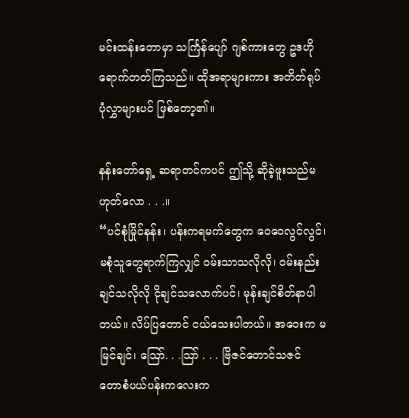မင်းထန်းတောမှာ သင်္ကြန်ပျော် ဂျစ်ကားတွေ ဥဒဟိုရောက်တတ်ကြသည်။ ထိုအရာများကား အတိတ်ရုပ်ပုံလွှာများပင် ဖြစ်တော့၏။

နန်းတော်ရှေ့ ဆရာတင်ကပင် ဤသို့ ဆိုခဲ့ဖူးသည်မဟုတ်လော . . .။
“ပင်စုံမြိုင်နန်း၊ ပန်းကရမက်တွေက ဝေဝေလွင်လွင်၊ မစုံသူတွေရာက်ကြလျှင် ဝမ်းသာသလိုလို၊ ဝမ်းနည်းချင်သလိုလို ငိုချင်သလောက်ပင်၊ မုန်းချင်စိတ်နာပါတယ်။ လိပ်ပြတောင် ငယ်သေးပါတယ်။ အဝေးက မမြင်ချင်၊ ဪ. . .သြာ် . . . ဗြိဇင်တောင်သဇင်
တောစံပယ်ပန်းကလေးက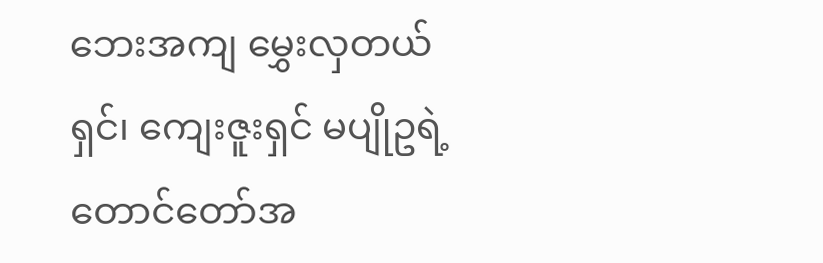ဘေးအကျ မွှေးလှတယ်ရှင်၊ ကျေးဇူးရှင် မပျိုဥရဲ့တောင်တော်အ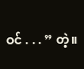ဝင် . . . ” တဲ့။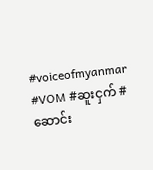#voiceofmyanmar #VOM #ဆူးငှက် #ဆောင်း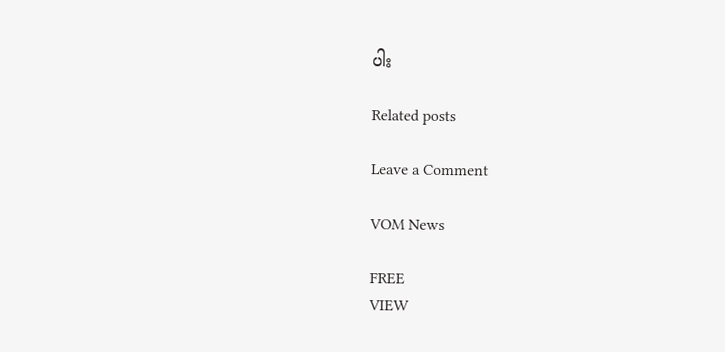ပါး

Related posts

Leave a Comment

VOM News

FREE
VIEW